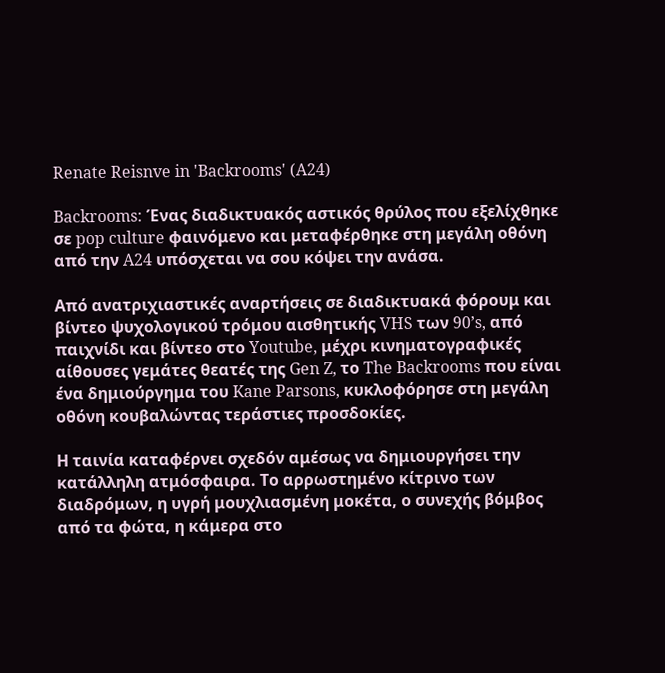Renate Reisnve in 'Backrooms' (A24)

Backrooms: Ένας διαδικτυακός αστικός θρύλος που εξελίχθηκε σε pop culture φαινόμενο και μεταφέρθηκε στη μεγάλη οθόνη από την A24 υπόσχεται να σου κόψει την ανάσα.

Από ανατριχιαστικές αναρτήσεις σε διαδικτυακά φόρουμ και βίντεο ψυχολογικού τρόμου αισθητικής VHS των 90’s, από παιχνίδι και βίντεο στο Youtube, μέχρι κινηματογραφικές αίθουσες γεμάτες θεατές της Gen Z, το The Backrooms που είναι ένα δημιούργημα του Kane Parsons, κυκλοφόρησε στη μεγάλη οθόνη κουβαλώντας τεράστιες προσδοκίες.

Η ταινία καταφέρνει σχεδόν αμέσως να δημιουργήσει την κατάλληλη ατμόσφαιρα. Το αρρωστημένο κίτρινο των διαδρόμων, η υγρή μουχλιασμένη μοκέτα, ο συνεχής βόμβος από τα φώτα, η κάμερα στο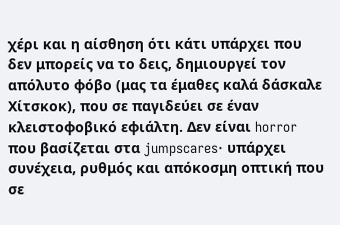χέρι και η αίσθηση ότι κάτι υπάρχει που δεν μπορείς να το δεις, δημιουργεί τον απόλυτο φόβο (μας τα έμαθες καλά δάσκαλε Χίτσκοκ), που σε παγιδεύει σε έναν κλειστοφοβικό εφιάλτη. Δεν είναι horror που βασίζεται στα jumpscares· υπάρχει συνέχεια, ρυθμός και απόκοσμη οπτική που σε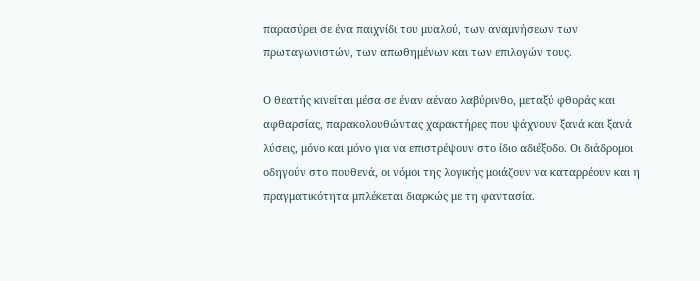παρασύρει σε ένα παιχνίδι του μυαλού, των αναμνήσεων των πρωταγωνιστών, των απωθημένων και των επιλογών τους.

Ο θεατής κινείται μέσα σε έναν αέναο λαβύρινθο, μεταξύ φθοράς και αφθαρσίας, παρακολουθώντας χαρακτήρες που ψάχνουν ξανά και ξανά λύσεις, μόνο και μόνο για να επιστρέψουν στο ίδιο αδιέξοδο. Οι διάδρομοι οδηγούν στο πουθενά, οι νόμοι της λογικής μοιάζουν να καταρρέουν και η πραγματικότητα μπλέκεται διαρκώς με τη φαντασία.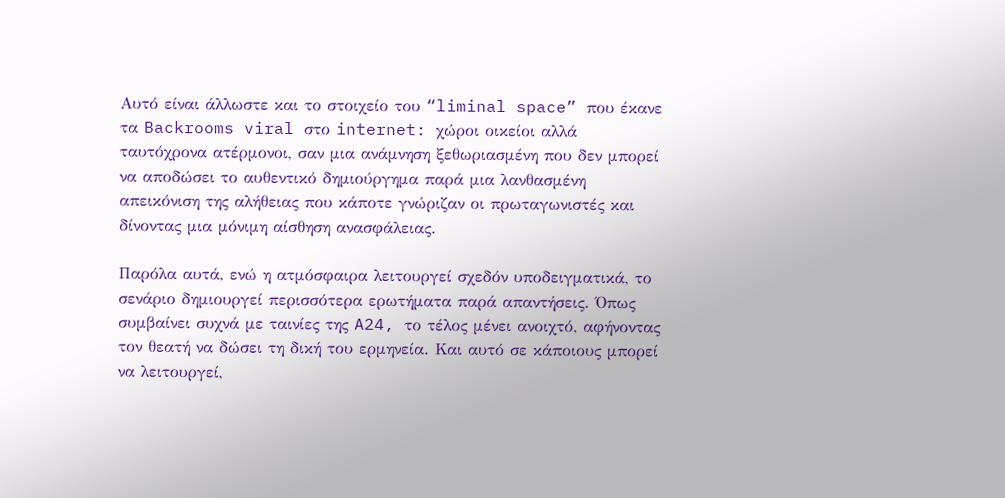Αυτό είναι άλλωστε και το στοιχείο του “liminal space” που έκανε τα Backrooms viral στο internet: χώροι οικείοι αλλά ταυτόχρονα ατέρμονοι, σαν μια ανάμνηση ξεθωριασμένη που δεν μπορεί να αποδώσει το αυθεντικό δημιούργημα παρά μια λανθασμένη απεικόνιση της αλήθειας που κάποτε γνώριζαν οι πρωταγωνιστές και δίνοντας μια μόνιμη αίσθηση ανασφάλειας.

Παρόλα αυτά, ενώ η ατμόσφαιρα λειτουργεί σχεδόν υποδειγματικά, το σενάριο δημιουργεί περισσότερα ερωτήματα παρά απαντήσεις. Όπως συμβαίνει συχνά με ταινίες της A24, το τέλος μένει ανοιχτό, αφήνοντας τον θεατή να δώσει τη δική του ερμηνεία. Και αυτό σε κάποιους μπορεί να λειτουργεί,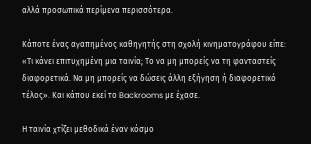αλλά προσωπικά περίμενα περισσότερα.

Κάποτε ένας αγαπημένος καθηγητής στη σχολή κινηματογράφου είπε: «Τι κάνει επιτυχημένη μια ταινία; Το να μη μπορείς να τη φανταστείς διαφορετικά. Να μη μπορείς να δώσεις άλλη εξήγηση ή διαφορετικό τέλος». Και κάπου εκεί το Backrooms με έχασε.

Η ταινία χτίζει μεθοδικά έναν κόσμο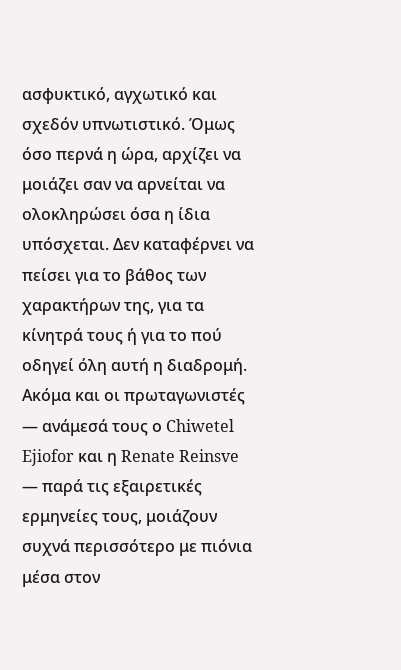ασφυκτικό, αγχωτικό και σχεδόν υπνωτιστικό. Όμως όσο περνά η ώρα, αρχίζει να μοιάζει σαν να αρνείται να ολοκληρώσει όσα η ίδια υπόσχεται. Δεν καταφέρνει να πείσει για το βάθος των χαρακτήρων της, για τα κίνητρά τους ή για το πού οδηγεί όλη αυτή η διαδρομή. Ακόμα και οι πρωταγωνιστές — ανάμεσά τους ο Chiwetel Ejiofor και η Renate Reinsve — παρά τις εξαιρετικές ερμηνείες τους, μοιάζουν συχνά περισσότερο με πιόνια μέσα στον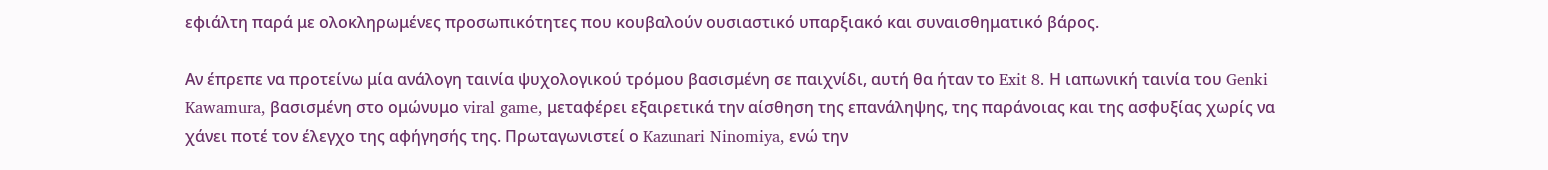εφιάλτη παρά με ολοκληρωμένες προσωπικότητες που κουβαλούν ουσιαστικό υπαρξιακό και συναισθηματικό βάρος.

Αν έπρεπε να προτείνω μία ανάλογη ταινία ψυχολογικού τρόμου βασισμένη σε παιχνίδι, αυτή θα ήταν το Exit 8. Η ιαπωνική ταινία του Genki Kawamura, βασισμένη στο ομώνυμο viral game, μεταφέρει εξαιρετικά την αίσθηση της επανάληψης, της παράνοιας και της ασφυξίας χωρίς να χάνει ποτέ τον έλεγχο της αφήγησής της. Πρωταγωνιστεί ο Kazunari Ninomiya, ενώ την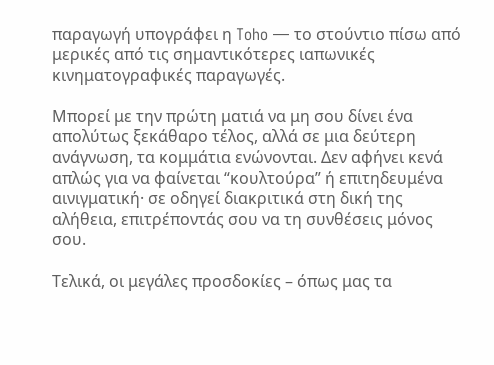παραγωγή υπογράφει η Toho — το στούντιο πίσω από μερικές από τις σημαντικότερες ιαπωνικές κινηματογραφικές παραγωγές.

Μπορεί με την πρώτη ματιά να μη σου δίνει ένα απολύτως ξεκάθαρο τέλος, αλλά σε μια δεύτερη ανάγνωση, τα κομμάτια ενώνονται. Δεν αφήνει κενά απλώς για να φαίνεται “κουλτούρα” ή επιτηδευμένα αινιγματική· σε οδηγεί διακριτικά στη δική της αλήθεια, επιτρέποντάς σου να τη συνθέσεις μόνος σου.

Τελικά, οι μεγάλες προσδοκίες – όπως μας τα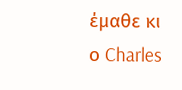έμαθε κι ο Charles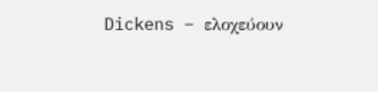Dickens – ελοχεύουν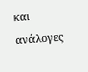και ανάλογες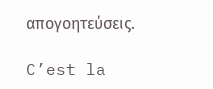απογοητεύσεις.

C’est la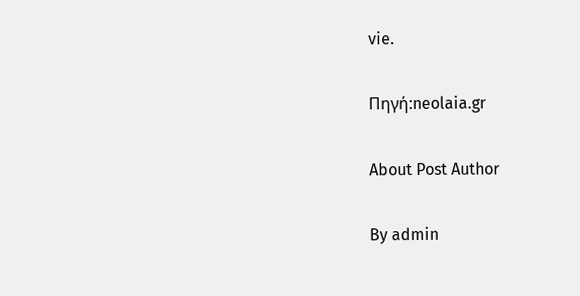vie.

Πηγή:neolaia.gr

About Post Author

By admin